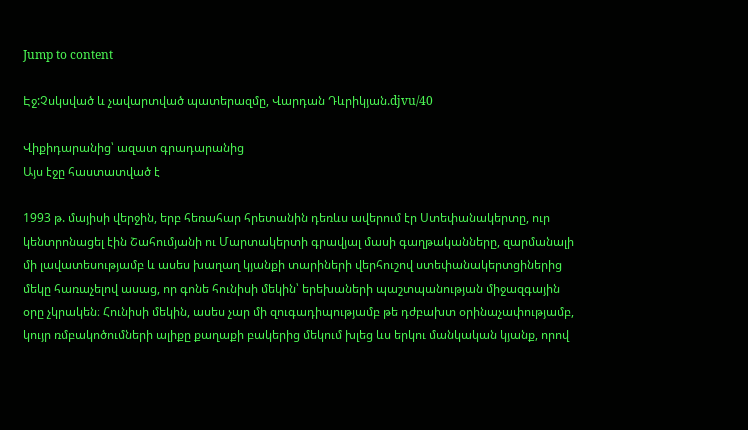Jump to content

Էջ:Չսկսված և չավարտված պատերազմը, Վարդան Դևրիկյան.djvu/40

Վիքիդարանից՝ ազատ գրադարանից
Այս էջը հաստատված է

1993 թ. մայիսի վերջին, երբ հեռահար հրետանին դեռևս ավերում էր Ստեփանակերտը, ուր կենտրոնացել էին Շահումյանի ու Մարտակերտի գրավյալ մասի գաղթականները, զարմանալի մի լավատեսությամբ և ասես խաղաղ կյանքի տարիների վերհուշով ստեփանակերտցիներից մեկը հառաչելով ասաց, որ գոնե հունիսի մեկին՝ երեխաների պաշտպանության միջազգային օրը չկրակեն։ Հունիսի մեկին, ասես չար մի զուգադիպությամբ թե դժբախտ օրինաչափությամբ, կույր ռմբակոծումների ալիքը քաղաքի բակերից մեկում խլեց ևս երկու մանկական կյանք, որով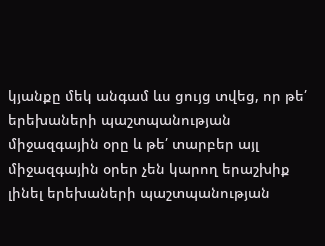կյանքը մեկ անգամ ևս ցույց տվեց, որ թե՛ երեխաների պաշտպանության միջազգային օրը և թե՛ տարբեր այլ միջազգային օրեր չեն կարող երաշխիք լինել երեխաների պաշտպանության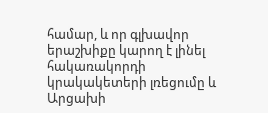համար, և որ գլխավոր երաշխիքը կարող է լինել հակառակորդի կրակակետերի լռեցումը և Արցախի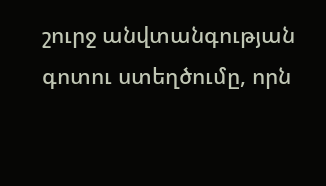շուրջ անվտանգության գոտու ստեղծումը, որն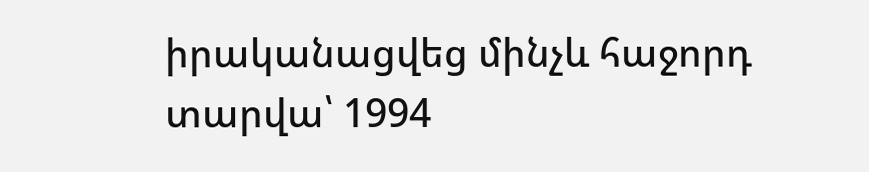իրականացվեց մինչև հաջորդ տարվա՝ 1994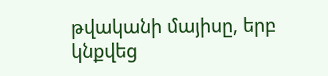թվականի մայիսը, երբ կնքվեց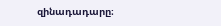զինադադարը։